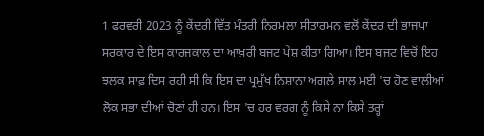1 ਫਰਵਰੀ 2023 ਨੂੰ ਕੇਂਦਰੀ ਵਿੱਤ ਮੰਤਰੀ ਨਿਰਮਲਾ ਸੀਤਾਰਮਨ ਵਲੋਂ ਕੇਂਦਰ ਦੀ ਭਾਜਪਾ ਸਰਕਾਰ ਦੇ ਇਸ ਕਾਰਜਕਾਲ ਦਾ ਆਖ਼ਰੀ ਬਜਟ ਪੇਸ਼ ਕੀਤਾ ਗਿਆ। ਇਸ ਬਜਟ ਵਿਚੋਂ ਇਹ ਝਲਕ ਸਾਫ਼ ਦਿਸ ਰਹੀ ਸੀ ਕਿ ਇਸ ਦਾ ਪ੍ਰਮੁੱਖ ਨਿਸ਼ਾਨਾ ਅਗਲੇ ਸਾਲ ਮਈ 'ਚ ਹੋਣ ਵਾਲੀਆਂ ਲੋਕ ਸਭਾ ਦੀਆਂ ਚੋਣਾਂ ਹੀ ਹਨ। ਇਸ 'ਚ ਹਰ ਵਰਗ ਨੂੰ ਕਿਸੇ ਨਾ ਕਿਸੇ ਤਰ੍ਹਾਂ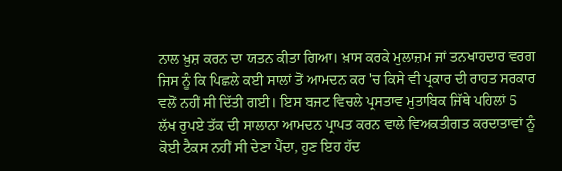ਨਾਲ ਖ਼ੁਸ਼ ਕਰਨ ਦਾ ਯਤਨ ਕੀਤਾ ਗਿਆ। ਖ਼ਾਸ ਕਰਕੇ ਮੁਲਾਜ਼ਮ ਜਾਂ ਤਨਖਾਹਦਾਰ ਵਰਗ ਜਿਸ ਨੂੰ ਕਿ ਪਿਛਲੇ ਕਈ ਸਾਲਾਂ ਤੋਂ ਆਮਦਨ ਕਰ 'ਚ ਕਿਸੇ ਵੀ ਪ੍ਰਕਾਰ ਦੀ ਰਾਹਤ ਸਰਕਾਰ ਵਲੋਂ ਨਹੀਂ ਸੀ ਦਿੱਤੀ ਗਈ। ਇਸ ਬਜਟ ਵਿਚਲੇ ਪ੍ਰਸਤਾਵ ਮੁਤਾਬਿਕ ਜਿੱਥੇ ਪਹਿਲਾਂ 5 ਲੱਖ ਰੁਪਏ ਤੱਕ ਦੀ ਸਾਲਾਨਾ ਆਮਦਨ ਪ੍ਰਾਪਤ ਕਰਨ ਵਾਲੇ ਵਿਅਕਤੀਗਤ ਕਰਦਾਤਾਵਾਂ ਨੂੰ ਕੋਈ ਟੈਕਸ ਨਹੀਂ ਸੀ ਦੇਣਾ ਪੈਂਦਾ, ਹੁਣ ਇਹ ਹੱਦ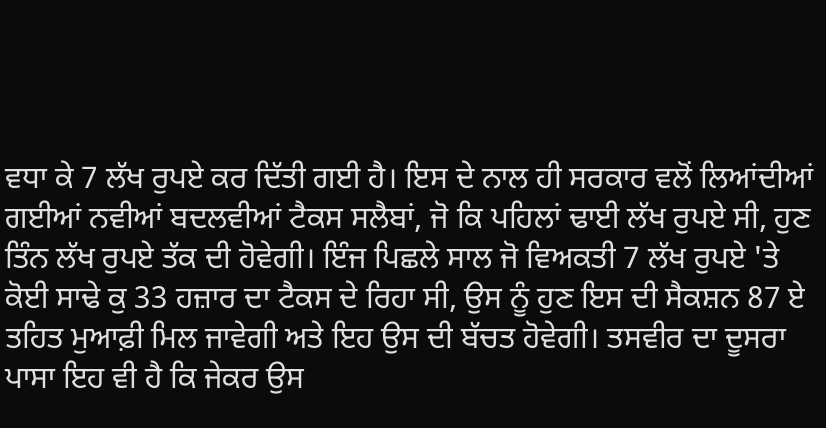ਵਧਾ ਕੇ 7 ਲੱਖ ਰੁਪਏ ਕਰ ਦਿੱਤੀ ਗਈ ਹੈ। ਇਸ ਦੇ ਨਾਲ ਹੀ ਸਰਕਾਰ ਵਲੋਂ ਲਿਆਂਦੀਆਂ ਗਈਆਂ ਨਵੀਆਂ ਬਦਲਵੀਆਂ ਟੈਕਸ ਸਲੈਬਾਂ, ਜੋ ਕਿ ਪਹਿਲਾਂ ਢਾਈ ਲੱਖ ਰੁਪਏ ਸੀ, ਹੁਣ ਤਿੰਨ ਲੱਖ ਰੁਪਏ ਤੱਕ ਦੀ ਹੋਵੇਗੀ। ਇੰਜ ਪਿਛਲੇ ਸਾਲ ਜੋ ਵਿਅਕਤੀ 7 ਲੱਖ ਰੁਪਏ 'ਤੇ ਕੋਈ ਸਾਢੇ ਕੁ 33 ਹਜ਼ਾਰ ਦਾ ਟੈਕਸ ਦੇ ਰਿਹਾ ਸੀ, ਉਸ ਨੂੰ ਹੁਣ ਇਸ ਦੀ ਸੈਕਸ਼ਨ 87 ਏ ਤਹਿਤ ਮੁਆਫ਼ੀ ਮਿਲ ਜਾਵੇਗੀ ਅਤੇ ਇਹ ਉਸ ਦੀ ਬੱਚਤ ਹੋਵੇਗੀ। ਤਸਵੀਰ ਦਾ ਦੂਸਰਾ ਪਾਸਾ ਇਹ ਵੀ ਹੈ ਕਿ ਜੇਕਰ ਉਸ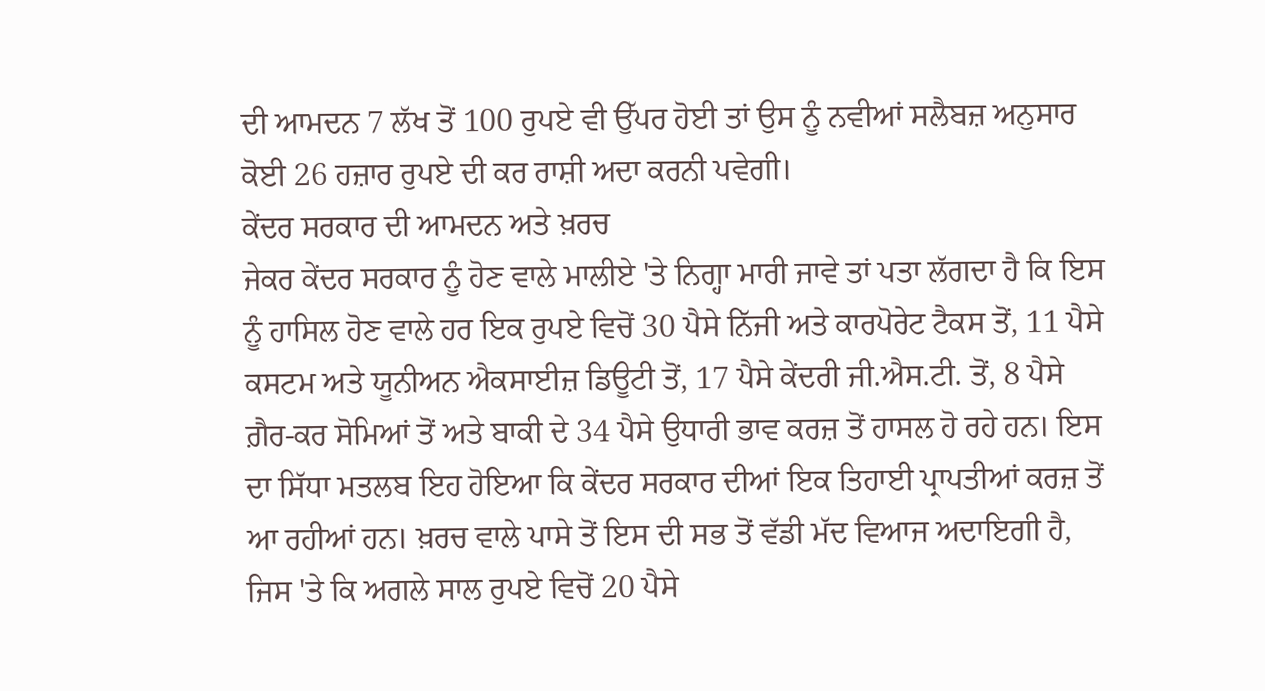ਦੀ ਆਮਦਨ 7 ਲੱਖ ਤੋਂ 100 ਰੁਪਏ ਵੀ ਉੱਪਰ ਹੋਈ ਤਾਂ ਉਸ ਨੂੰ ਨਵੀਆਂ ਸਲੈਬਜ਼ ਅਨੁਸਾਰ ਕੋਈ 26 ਹਜ਼ਾਰ ਰੁਪਏ ਦੀ ਕਰ ਰਾਸ਼ੀ ਅਦਾ ਕਰਨੀ ਪਵੇਗੀ।
ਕੇਂਦਰ ਸਰਕਾਰ ਦੀ ਆਮਦਨ ਅਤੇ ਖ਼ਰਚ
ਜੇਕਰ ਕੇਂਦਰ ਸਰਕਾਰ ਨੂੰ ਹੋਣ ਵਾਲੇ ਮਾਲੀਏ 'ਤੇ ਨਿਗ੍ਹਾ ਮਾਰੀ ਜਾਵੇ ਤਾਂ ਪਤਾ ਲੱਗਦਾ ਹੈ ਕਿ ਇਸ ਨੂੰ ਹਾਸਿਲ ਹੋਣ ਵਾਲੇ ਹਰ ਇਕ ਰੁਪਏ ਵਿਚੋਂ 30 ਪੈਸੇ ਨਿੱਜੀ ਅਤੇ ਕਾਰਪੋਰੇਟ ਟੈਕਸ ਤੋਂ, 11 ਪੈਸੇ ਕਸਟਮ ਅਤੇ ਯੂਨੀਅਨ ਐਕਸਾਈਜ਼ ਡਿਊਟੀ ਤੋਂ, 17 ਪੈਸੇ ਕੇਂਦਰੀ ਜੀ.ਐਸ.ਟੀ. ਤੋਂ, 8 ਪੈਸੇ ਗ਼ੈਰ-ਕਰ ਸੋਮਿਆਂ ਤੋਂ ਅਤੇ ਬਾਕੀ ਦੇ 34 ਪੈਸੇ ਉਧਾਰੀ ਭਾਵ ਕਰਜ਼ ਤੋਂ ਹਾਸਲ ਹੋ ਰਹੇ ਹਨ। ਇਸ ਦਾ ਸਿੱਧਾ ਮਤਲਬ ਇਹ ਹੋਇਆ ਕਿ ਕੇਂਦਰ ਸਰਕਾਰ ਦੀਆਂ ਇਕ ਤਿਹਾਈ ਪ੍ਰਾਪਤੀਆਂ ਕਰਜ਼ ਤੋਂ ਆ ਰਹੀਆਂ ਹਨ। ਖ਼ਰਚ ਵਾਲੇ ਪਾਸੇ ਤੋਂ ਇਸ ਦੀ ਸਭ ਤੋਂ ਵੱਡੀ ਮੱਦ ਵਿਆਜ ਅਦਾਇਗੀ ਹੈ, ਜਿਸ 'ਤੇ ਕਿ ਅਗਲੇ ਸਾਲ ਰੁਪਏ ਵਿਚੋਂ 20 ਪੈਸੇ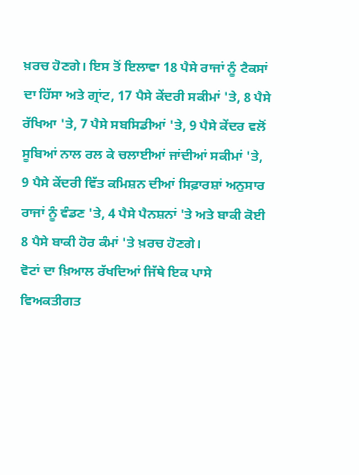ਖ਼ਰਚ ਹੋਣਗੇ। ਇਸ ਤੋਂ ਇਲਾਵਾ 18 ਪੈਸੇ ਰਾਜਾਂ ਨੂੰ ਟੈਕਸਾਂ ਦਾ ਹਿੱਸਾ ਅਤੇ ਗ੍ਰਾਂਟ, 17 ਪੈਸੇ ਕੇਂਦਰੀ ਸਕੀਮਾਂ 'ਤੇ, 8 ਪੈਸੇ ਰੱਖਿਆ 'ਤੇ, 7 ਪੈਸੇ ਸਬਸਿਡੀਆਂ 'ਤੇ, 9 ਪੈਸੇ ਕੇਂਦਰ ਵਲੋਂ ਸੂਬਿਆਂ ਨਾਲ ਰਲ ਕੇ ਚਲਾਈਆਂ ਜਾਂਦੀਆਂ ਸਕੀਮਾਂ 'ਤੇ, 9 ਪੈਸੇ ਕੇਂਦਰੀ ਵਿੱਤ ਕਮਿਸ਼ਨ ਦੀਆਂ ਸਿਫ਼ਾਰਸ਼ਾਂ ਅਨੁਸਾਰ ਰਾਜਾਂ ਨੂੰ ਵੰਡਣ 'ਤੇ, 4 ਪੈਸੇ ਪੈਨਸ਼ਨਾਂ 'ਤੇ ਅਤੇ ਬਾਕੀ ਕੋਈ 8 ਪੈਸੇ ਬਾਕੀ ਹੋਰ ਕੰਮਾਂ 'ਤੇ ਖ਼ਰਚ ਹੋਣਗੇ।
ਵੋਟਾਂ ਦਾ ਖ਼ਿਆਲ ਰੱਖਦਿਆਂ ਜਿੱਥੇ ਇਕ ਪਾਸੇ ਵਿਅਕਤੀਗਤ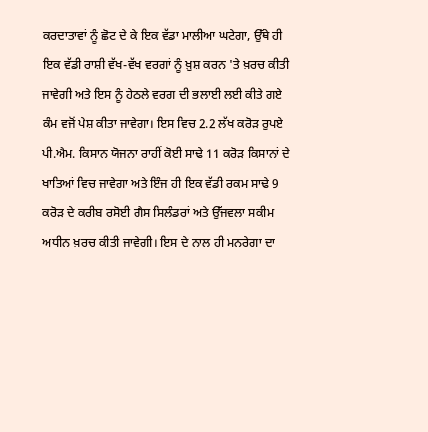ਕਰਦਾਤਾਵਾਂ ਨੂੰ ਛੋਟ ਦੇ ਕੇ ਇਕ ਵੱਡਾ ਮਾਲੀਆ ਘਟੇਗਾ, ਉੱਥੇ ਹੀ ਇਕ ਵੱਡੀ ਰਾਸ਼ੀ ਵੱਖ-ਵੱਖ ਵਰਗਾਂ ਨੂੰ ਖ਼ੁਸ਼ ਕਰਨ 'ਤੇ ਖ਼ਰਚ ਕੀਤੀ ਜਾਵੇਗੀ ਅਤੇ ਇਸ ਨੂੰ ਹੇਠਲੇ ਵਰਗ ਦੀ ਭਲਾਈ ਲਈ ਕੀਤੇ ਗਏ ਕੰਮ ਵਜੋਂ ਪੇਸ਼ ਕੀਤਾ ਜਾਵੇਗਾ। ਇਸ ਵਿਚ 2.2 ਲੱਖ ਕਰੋੜ ਰੁਪਏ ਪੀ.ਐਮ. ਕਿਸਾਨ ਯੋਜਨਾ ਰਾਹੀਂ ਕੋਈ ਸਾਢੇ 11 ਕਰੋੜ ਕਿਸਾਨਾਂ ਦੇ ਖਾਤਿਆਂ ਵਿਚ ਜਾਵੇਗਾ ਅਤੇ ਇੰਜ ਹੀ ਇਕ ਵੱਡੀ ਰਕਮ ਸਾਢੇ 9 ਕਰੋੜ ਦੇ ਕਰੀਬ ਰਸੋਈ ਗੈਸ ਸਿਲੰਡਰਾਂ ਅਤੇ ਉੱਜਵਲਾ ਸਕੀਮ ਅਧੀਨ ਖ਼ਰਚ ਕੀਤੀ ਜਾਵੇਗੀ। ਇਸ ਦੇ ਨਾਲ ਹੀ ਮਨਰੇਗਾ ਦਾ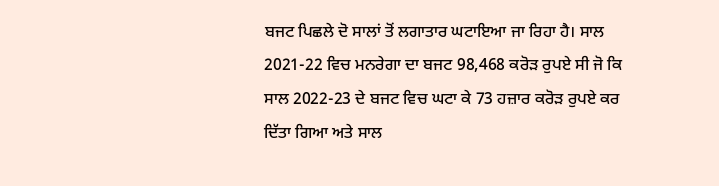ਬਜਟ ਪਿਛਲੇ ਦੋ ਸਾਲਾਂ ਤੋਂ ਲਗਾਤਾਰ ਘਟਾਇਆ ਜਾ ਰਿਹਾ ਹੈ। ਸਾਲ 2021-22 ਵਿਚ ਮਨਰੇਗਾ ਦਾ ਬਜਟ 98,468 ਕਰੋੜ ਰੁਪਏ ਸੀ ਜੋ ਕਿ ਸਾਲ 2022-23 ਦੇ ਬਜਟ ਵਿਚ ਘਟਾ ਕੇ 73 ਹਜ਼ਾਰ ਕਰੋੜ ਰੁਪਏ ਕਰ ਦਿੱਤਾ ਗਿਆ ਅਤੇ ਸਾਲ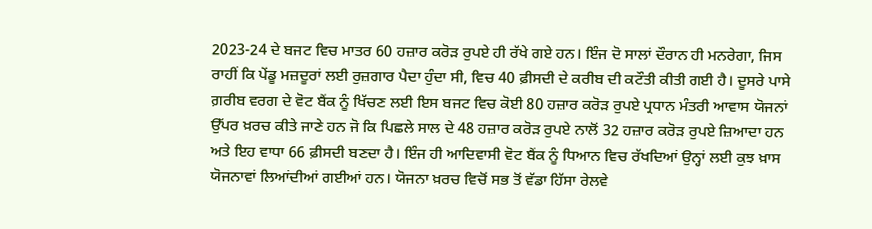2023-24 ਦੇ ਬਜਟ ਵਿਚ ਮਾਤਰ 60 ਹਜ਼ਾਰ ਕਰੋੜ ਰੁਪਏ ਹੀ ਰੱਖੇ ਗਏ ਹਨ। ਇੰਜ ਦੋ ਸਾਲਾਂ ਦੌਰਾਨ ਹੀ ਮਨਰੇਗਾ, ਜਿਸ ਰਾਹੀਂ ਕਿ ਪੇਂਡੂ ਮਜ਼ਦੂਰਾਂ ਲਈ ਰੁਜ਼ਗਾਰ ਪੈਦਾ ਹੁੰਦਾ ਸੀ, ਵਿਚ 40 ਫ਼ੀਸਦੀ ਦੇ ਕਰੀਬ ਦੀ ਕਟੌਤੀ ਕੀਤੀ ਗਈ ਹੈ। ਦੂਸਰੇ ਪਾਸੇ ਗ਼ਰੀਬ ਵਰਗ ਦੇ ਵੋਟ ਬੈਂਕ ਨੂੰ ਖਿੱਚਣ ਲਈ ਇਸ ਬਜਟ ਵਿਚ ਕੋਈ 80 ਹਜ਼ਾਰ ਕਰੋੜ ਰੁਪਏ ਪ੍ਰਧਾਨ ਮੰਤਰੀ ਆਵਾਸ ਯੋਜਨਾਂ ਉੱਪਰ ਖ਼ਰਚ ਕੀਤੇ ਜਾਣੇ ਹਨ ਜੋ ਕਿ ਪਿਛਲੇ ਸਾਲ ਦੇ 48 ਹਜ਼ਾਰ ਕਰੋੜ ਰੁਪਏ ਨਾਲੋਂ 32 ਹਜ਼ਾਰ ਕਰੋੜ ਰੁਪਏ ਜ਼ਿਆਦਾ ਹਨ ਅਤੇ ਇਹ ਵਾਧਾ 66 ਫ਼ੀਸਦੀ ਬਣਦਾ ਹੈ। ਇੰਜ ਹੀ ਆਦਿਵਾਸੀ ਵੋਟ ਬੈਂਕ ਨੂੰ ਧਿਆਨ ਵਿਚ ਰੱਖਦਿਆਂ ਉਨ੍ਹਾਂ ਲਈ ਕੁਝ ਖ਼ਾਸ ਯੋਜਨਾਵਾਂ ਲਿਆਂਦੀਆਂ ਗਈਆਂ ਹਨ। ਯੋਜਨਾ ਖ਼ਰਚ ਵਿਚੋਂ ਸਭ ਤੋਂ ਵੱਡਾ ਹਿੱਸਾ ਰੇਲਵੇ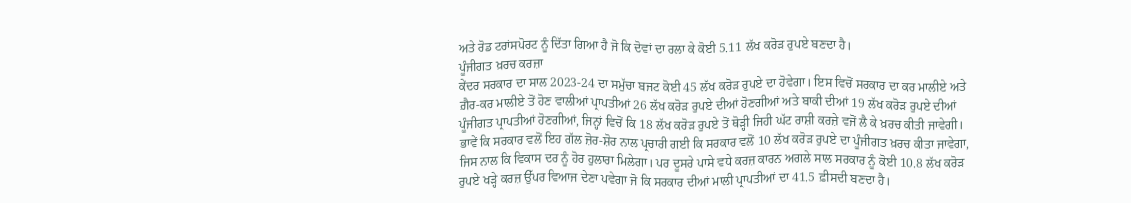ਅਤੇ ਰੋਡ ਟਰਾਂਸਪੋਰਟ ਨੂੰ ਦਿੱਤਾ ਗਿਆ ਹੈ ਜੋ ਕਿ ਦੋਵਾਂ ਦਾ ਰਲਾ ਕੇ ਕੋਈ 5.11 ਲੱਖ ਕਰੋੜ ਰੁਪਏ ਬਣਦਾ ਹੈ।
ਪੂੰਜੀਗਤ ਖ਼ਰਚ ਕਰਜ਼ਾ
ਕੇਂਦਰ ਸਰਕਾਰ ਦਾ ਸਾਲ 2023-24 ਦਾ ਸਮੁੱਚਾ ਬਜਟ ਕੋਈ 45 ਲੱਖ ਕਰੋੜ ਰੁਪਏ ਦਾ ਹੋਵੇਗਾ। ਇਸ ਵਿਚੋਂ ਸਰਕਾਰ ਦਾ ਕਰ ਮਾਲੀਏ ਅਤੇ ਗ਼ੈਰ-ਕਰ ਮਾਲੀਏ ਤੋਂ ਹੋਣ ਵਾਲੀਆਂ ਪ੍ਰਾਪਤੀਆਂ 26 ਲੱਖ ਕਰੋੜ ਰੁਪਏ ਦੀਆਂ ਹੋਣਗੀਆਂ ਅਤੇ ਬਾਕੀ ਦੀਆਂ 19 ਲੱਖ ਕਰੋੜ ਰੁਪਏ ਦੀਆਂ ਪੂੰਜੀਗਤ ਪ੍ਰਾਪਤੀਆਂ ਹੋਣਗੀਆਂ, ਜਿਨ੍ਹਾਂ ਵਿਚੋਂ ਕਿ 18 ਲੱਖ ਕਰੋੜ ਰੁਪਏ ਤੋਂ ਥੋੜ੍ਹੀ ਜਿਹੀ ਘੱਟ ਰਾਸ਼ੀ ਕਰਜ਼ੇ ਵਜੋਂ ਲੈ ਕੇ ਖ਼ਰਚ ਕੀਤੀ ਜਾਵੇਗੀ। ਭਾਵੇਂ ਕਿ ਸਰਕਾਰ ਵਲੋਂ ਇਹ ਗੱਲ ਜ਼ੋਰ-ਸ਼ੋਰ ਨਾਲ ਪ੍ਰਚਾਰੀ ਗਈ ਕਿ ਸਰਕਾਰ ਵਲੋਂ 10 ਲੱਖ ਕਰੋੜ ਰੁਪਏ ਦਾ ਪੂੰਜੀਗਤ ਖ਼ਰਚ ਕੀਤਾ ਜਾਵੇਗਾ, ਜਿਸ ਨਾਲ ਕਿ ਵਿਕਾਸ ਦਰ ਨੂੰ ਹੋਰ ਹੁਲਾਰਾ ਮਿਲੇਗਾ। ਪਰ ਦੂਸਰੇ ਪਾਸੇ ਵਧੇ ਕਰਜ਼ ਕਾਰਨ ਅਗਲੇ ਸਾਲ ਸਰਕਾਰ ਨੂੰ ਕੋਈ 10.8 ਲੱਖ ਕਰੋੜ ਰੁਪਏ ਖੜ੍ਹੇ ਕਰਜ਼ ਉੱਪਰ ਵਿਆਜ ਦੇਣਾ ਪਵੇਗਾ ਜੋ ਕਿ ਸਰਕਾਰ ਦੀਆਂ ਮਾਲੀ ਪ੍ਰਾਪਤੀਆਂ ਦਾ 41.5 ਫ਼ੀਸਦੀ ਬਣਦਾ ਹੈ।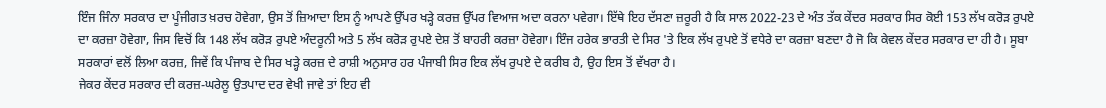ਇੰਜ ਜਿੰਨਾ ਸਰਕਾਰ ਦਾ ਪੂੰਜੀਗਤ ਖ਼ਰਚ ਹੋਵੇਗਾ, ਉਸ ਤੋਂ ਜ਼ਿਆਦਾ ਇਸ ਨੂੰ ਆਪਣੇ ਉੱਪਰ ਖੜ੍ਹੇ ਕਰਜ਼ ਉੱਪਰ ਵਿਆਜ ਅਦਾ ਕਰਨਾ ਪਵੇਗਾ। ਇੱਥੇ ਇਹ ਦੱਸਣਾ ਜ਼ਰੂਰੀ ਹੈ ਕਿ ਸਾਲ 2022-23 ਦੇ ਅੰਤ ਤੱਕ ਕੇਂਦਰ ਸਰਕਾਰ ਸਿਰ ਕੋਈ 153 ਲੱਖ ਕਰੋੜ ਰੁਪਏ ਦਾ ਕਰਜ਼ਾ ਹੋਵੇਗਾ, ਜਿਸ ਵਿਚੋਂ ਕਿ 148 ਲੱਖ ਕਰੋੜ ਰੁਪਏ ਅੰਦਰੂਨੀ ਅਤੇ 5 ਲੱਖ ਕਰੋੜ ਰੁਪਏ ਦੇਸ਼ ਤੋਂ ਬਾਹਰੀ ਕਰਜ਼ਾ ਹੋਵੇਗਾ। ਇੰਜ ਹਰੇਕ ਭਾਰਤੀ ਦੇ ਸਿਰ 'ਤੇ ਇਕ ਲੱਖ ਰੁਪਏ ਤੋਂ ਵਧੇਰੇ ਦਾ ਕਰਜ਼ਾ ਬਣਦਾ ਹੈ ਜੋ ਕਿ ਕੇਵਲ ਕੇਂਦਰ ਸਰਕਾਰ ਦਾ ਹੀ ਹੈ। ਸੂਬਾ ਸਰਕਾਰਾਂ ਵਲੋਂ ਲਿਆ ਕਰਜ਼, ਜਿਵੇਂ ਕਿ ਪੰਜਾਬ ਦੇ ਸਿਰ ਖੜ੍ਹੇ ਕਰਜ਼ ਦੇ ਰਾਸ਼ੀ ਅਨੁਸਾਰ ਹਰ ਪੰਜਾਬੀ ਸਿਰ ਇਕ ਲੱਖ ਰੁਪਏ ਦੇ ਕਰੀਬ ਹੈ, ਉਹ ਇਸ ਤੋਂ ਵੱਖਰਾ ਹੈ।
ਜੇਕਰ ਕੇਂਦਰ ਸਰਕਾਰ ਦੀ ਕਰਜ਼-ਘਰੇਲੂ ਉਤਪਾਦ ਦਰ ਵੇਖੀ ਜਾਵੇ ਤਾਂ ਇਹ ਵੀ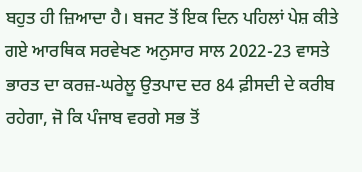ਬਹੁਤ ਹੀ ਜ਼ਿਆਦਾ ਹੈ। ਬਜਟ ਤੋਂ ਇਕ ਦਿਨ ਪਹਿਲਾਂ ਪੇਸ਼ ਕੀਤੇ ਗਏ ਆਰਥਿਕ ਸਰਵੇਖਣ ਅਨੁਸਾਰ ਸਾਲ 2022-23 ਵਾਸਤੇ ਭਾਰਤ ਦਾ ਕਰਜ਼-ਘਰੇਲੂ ਉਤਪਾਦ ਦਰ 84 ਫ਼ੀਸਦੀ ਦੇ ਕਰੀਬ ਰਹੇਗਾ, ਜੋ ਕਿ ਪੰਜਾਬ ਵਰਗੇ ਸਭ ਤੋਂ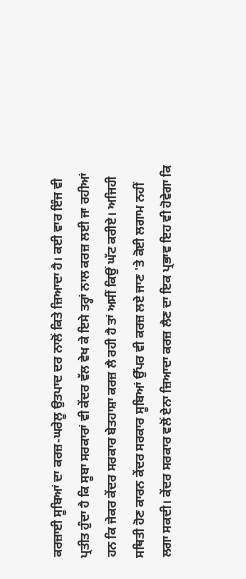ਕਰਜ਼ਾਈ ਸੂਬਿਆਂ ਦਾ ਕਰਜ਼-ਘਰੇਲੂ ਉਤਪਾਦ ਦਰ ਨਾਲੋਂ ਕਿਤੇ ਜ਼ਿਆਦਾ ਹੈ। ਕਈ ਵਾਰ ਇੰਜ ਵੀ ਪ੍ਰਤੀਤ ਹੁੰਦਾ ਹੈ ਕਿ ਸੂਬਾ ਸਰਕਾਰਾਂ ਵੀ ਕੇਂਦਰ ਵੱਲ ਵੇਖ ਕੇ ਇਸੇ ਤਰ੍ਹਾਂ ਨਾਲ ਕਰਜ਼ ਲਈ ਜਾ ਰਹੀਆਂ ਹਨ ਕਿ ਜੇਕਰ ਕੇਂਦਰ ਸਰਕਾਰ ਬੇਤਹਾਸ਼ਾ ਕਰਜ਼ ਲੈ ਰਹੀ ਹੈ ਤਾਂ ਅਸੀਂ ਕਿਉਂ ਘੱਟ ਕਰੀਏ। ਅਜਿਹੀ ਸਥਿਤੀ ਹੋਣ ਕਾਰਨ ਕੇਂਦਰ ਸਰਕਾਰ ਸੂਬਿਆਂ ਉੱਪਰ ਵੀ ਕਰਜ਼ ਲਏ ਜਾਣ 'ਤੇ ਕੋਈ ਲਗਾਮ ਨਹੀਂ ਲਗਾ ਸਕਦੀ। ਕੇਂਦਰ ਸਰਕਾਰ ਵਲੋਂ ਏਨਾ ਜ਼ਿਆਦਾ ਕਰਜ਼ ਲੈਣ ਦਾ ਇਕ ਪ੍ਰਭਾਵ ਇਹ ਵੀ ਹੋਵੇਗਾ ਕਿ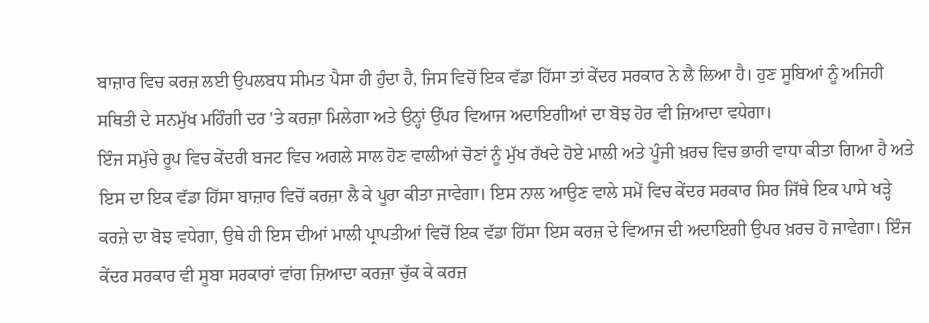ਬਾਜ਼ਾਰ ਵਿਚ ਕਰਜ਼ ਲਈ ਉਪਲਬਧ ਸੀਮਤ ਪੈਸਾ ਹੀ ਹੁੰਦਾ ਹੈ, ਜਿਸ ਵਿਚੋਂ ਇਕ ਵੱਡਾ ਹਿੱਸਾ ਤਾਂ ਕੇਂਦਰ ਸਰਕਾਰ ਨੇ ਲੈ ਲਿਆ ਹੈ। ਹੁਣ ਸੂਬਿਆਂ ਨੂੰ ਅਜਿਹੀ ਸਥਿਤੀ ਦੇ ਸਨਮੁੱਖ ਮਹਿੰਗੀ ਦਰ 'ਤੇ ਕਰਜ਼ਾ ਮਿਲੇਗਾ ਅਤੇ ਉਨ੍ਹਾਂ ਉੱਪਰ ਵਿਆਜ ਅਦਾਇਗੀਆਂ ਦਾ ਬੋਝ ਹੋਰ ਵੀ ਜ਼ਿਆਦਾ ਵਧੇਗਾ।
ਇੰਜ ਸਮੁੱਚੇ ਰੂਪ ਵਿਚ ਕੇਂਦਰੀ ਬਜਟ ਵਿਚ ਅਗਲੇ ਸਾਲ ਹੋਣ ਵਾਲੀਆਂ ਚੋਣਾਂ ਨੂੰ ਮੁੱਖ ਰੱਖਦੇ ਹੋਏ ਮਾਲੀ ਅਤੇ ਪੂੰਜੀ ਖ਼ਰਚ ਵਿਚ ਭਾਰੀ ਵਾਧਾ ਕੀਤਾ ਗਿਆ ਹੈ ਅਤੇ ਇਸ ਦਾ ਇਕ ਵੱਡਾ ਹਿੱਸਾ ਬਾਜ਼ਾਰ ਵਿਚੋਂ ਕਰਜ਼ਾ ਲੈ ਕੇ ਪੂਰਾ ਕੀਤਾ ਜਾਵੇਗਾ। ਇਸ ਨਾਲ ਆਉਣ ਵਾਲੇ ਸਮੇਂ ਵਿਚ ਕੇਂਦਰ ਸਰਕਾਰ ਸਿਰ ਜਿੱਥੇ ਇਕ ਪਾਸੇ ਖੜ੍ਹੇ ਕਰਜ਼ੇ ਦਾ ਬੋਝ ਵਧੇਗਾ, ਉਥੇ ਹੀ ਇਸ ਦੀਆਂ ਮਾਲੀ ਪ੍ਰਾਪਤੀਆਂ ਵਿਚੋਂ ਇਕ ਵੱਡਾ ਹਿੱਸਾ ਇਸ ਕਰਜ਼ ਦੇ ਵਿਆਜ ਦੀ ਅਦਾਇਗੀ ਉਪਰ ਖ਼ਰਚ ਹੋ ਜਾਵੇਗਾ। ਇੰਜ ਕੇਂਦਰ ਸਰਕਾਰ ਵੀ ਸੂਬਾ ਸਰਕਾਰਾਂ ਵਾਂਗ ਜ਼ਿਆਦਾ ਕਰਜ਼ਾ ਚੁੱਕ ਕੇ ਕਰਜ਼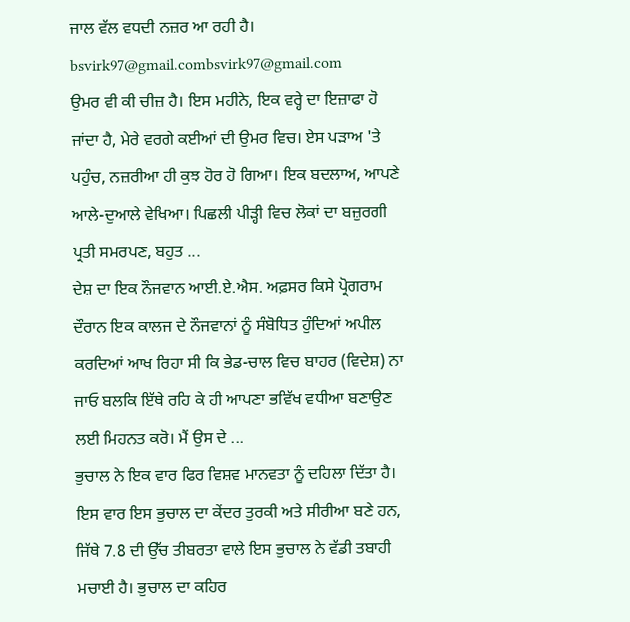ਜਾਲ ਵੱਲ ਵਧਦੀ ਨਜ਼ਰ ਆ ਰਹੀ ਹੈ।
bsvirk97@gmail.combsvirk97@gmail.com
ਉਮਰ ਵੀ ਕੀ ਚੀਜ਼ ਹੈ। ਇਸ ਮਹੀਨੇ, ਇਕ ਵਰ੍ਹੇ ਦਾ ਇਜ਼ਾਫਾ ਹੋ ਜਾਂਦਾ ਹੈ, ਮੇਰੇ ਵਰਗੇ ਕਈਆਂ ਦੀ ਉਮਰ ਵਿਚ। ਏਸ ਪੜਾਅ 'ਤੇ ਪਹੁੰਚ, ਨਜ਼ਰੀਆ ਹੀ ਕੁਝ ਹੋਰ ਹੋ ਗਿਆ। ਇਕ ਬਦਲਾਅ, ਆਪਣੇ ਆਲੇ-ਦੁਆਲੇ ਵੇਖਿਆ। ਪਿਛਲੀ ਪੀੜ੍ਹੀ ਵਿਚ ਲੋਕਾਂ ਦਾ ਬਜ਼ੁਰਗੀ ਪ੍ਰਤੀ ਸਮਰਪਣ, ਬਹੁਤ ...
ਦੇਸ਼ ਦਾ ਇਕ ਨੌਜਵਾਨ ਆਈ.ਏ.ਐਸ. ਅਫ਼ਸਰ ਕਿਸੇ ਪ੍ਰੋਗਰਾਮ ਦੌਰਾਨ ਇਕ ਕਾਲਜ ਦੇ ਨੌਜਵਾਨਾਂ ਨੂੰ ਸੰਬੋਧਿਤ ਹੁੰਦਿਆਂ ਅਪੀਲ ਕਰਦਿਆਂ ਆਖ ਰਿਹਾ ਸੀ ਕਿ ਭੇਡ-ਚਾਲ ਵਿਚ ਬਾਹਰ (ਵਿਦੇਸ਼) ਨਾ ਜਾਓ ਬਲਕਿ ਇੱਥੇ ਰਹਿ ਕੇ ਹੀ ਆਪਣਾ ਭਵਿੱਖ ਵਧੀਆ ਬਣਾਉਣ ਲਈ ਮਿਹਨਤ ਕਰੋ। ਮੈਂ ਉਸ ਦੇ ...
ਭੁਚਾਲ ਨੇ ਇਕ ਵਾਰ ਫਿਰ ਵਿਸ਼ਵ ਮਾਨਵਤਾ ਨੂੰ ਦਹਿਲਾ ਦਿੱਤਾ ਹੈ। ਇਸ ਵਾਰ ਇਸ ਭੁਚਾਲ ਦਾ ਕੇਂਦਰ ਤੁਰਕੀ ਅਤੇ ਸੀਰੀਆ ਬਣੇ ਹਨ, ਜਿੱਥੇ 7.8 ਦੀ ਉੱਚ ਤੀਬਰਤਾ ਵਾਲੇ ਇਸ ਭੁਚਾਲ ਨੇ ਵੱਡੀ ਤਬਾਹੀ ਮਚਾਈ ਹੈ। ਭੁਚਾਲ ਦਾ ਕਹਿਰ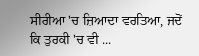ਸੀਰੀਆ 'ਚ ਜ਼ਿਆਦਾ ਵਰਤਿਆ, ਜਦੋਂ ਕਿ ਤੁਰਕੀ 'ਚ ਵੀ ...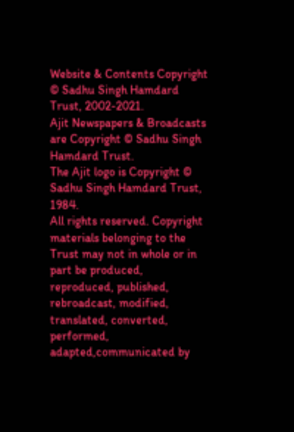Website & Contents Copyright © Sadhu Singh Hamdard Trust, 2002-2021.
Ajit Newspapers & Broadcasts are Copyright © Sadhu Singh Hamdard Trust.
The Ajit logo is Copyright © Sadhu Singh Hamdard Trust, 1984.
All rights reserved. Copyright materials belonging to the Trust may not in whole or in part be produced, reproduced, published, rebroadcast, modified, translated, converted, performed, adapted,communicated by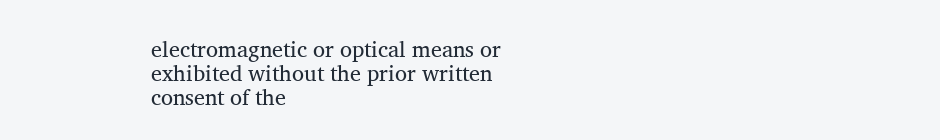electromagnetic or optical means or exhibited without the prior written consent of the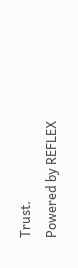Trust.
Powered by REFLEX